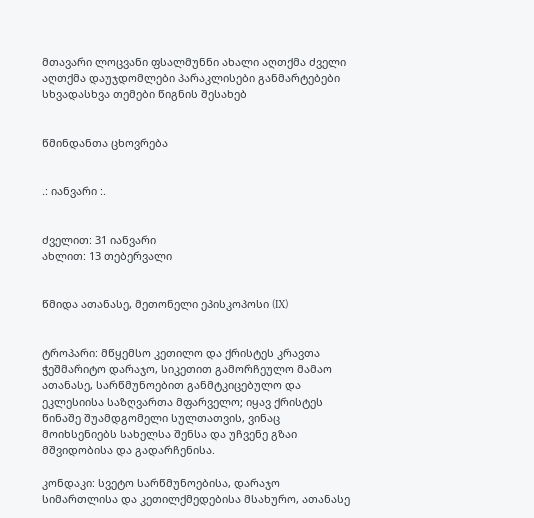მთავარი ლოცვანი ფსალმუნნი ახალი აღთქმა ძველი აღთქმა დაუჯდომლები პარაკლისები განმარტებები სხვადასხვა თემები წიგნის შესახებ


წმინდანთა ცხოვრება


.: იანვარი :.


ძველით: 31 იანვარი
ახლით: 13 თებერვალი


წმიდა ათანასე, მეთონელი ეპისკოპოსი (IX)


ტროპარი: მწყემსო კეთილო და ქრისტეს კრავთა ჭეშმარიტო დარაჯო, სიკეთით გამორჩეულო მამაო ათანასე, სარწმუნოებით განმტკიცებულო და ეკლესიისა საზღვართა მფარველო; იყავ ქრისტეს წინაშე შუამდგომელი სულთათვის, ვინაც მოიხსენიებს სახელსა შენსა და უჩვენე გზაი მშვიდობისა და გადარჩენისა.

კონდაკი: სვეტო სარწმუნოებისა, დარაჯო სიმართლისა და კეთილქმედებისა მსახურო, ათანასე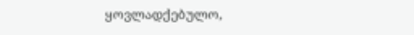ყოვლადქებულო,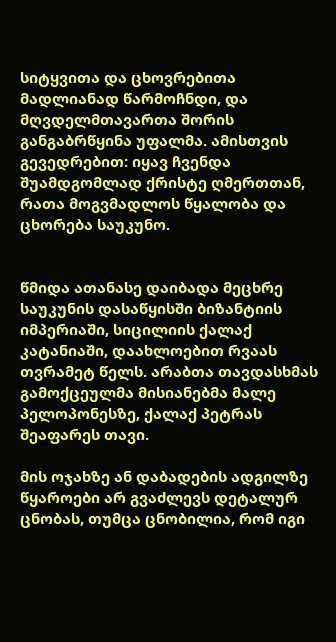სიტყვითა და ცხოვრებითა მადლიანად წარმოჩნდი, და მღვდელმთავართა შორის განგაბრწყინა უფალმა. ამისთვის გევედრებით: იყავ ჩვენდა შუამდგომლად ქრისტე ღმერთთან, რათა მოგვმადლოს წყალობა და ცხორება საუკუნო.


წმიდა ათანასე დაიბადა მეცხრე საუკუნის დასაწყისში ბიზანტიის იმპერიაში, სიცილიის ქალაქ კატანიაში, დაახლოებით რვაას თვრამეტ წელს. არაბთა თავდასხმას გამოქცეულმა მისიანებმა მალე პელოპონესზე, ქალაქ პეტრას შეაფარეს თავი.

მის ოჯახზე ან დაბადების ადგილზე წყაროები არ გვაძლევს დეტალურ ცნობას, თუმცა ცნობილია, რომ იგი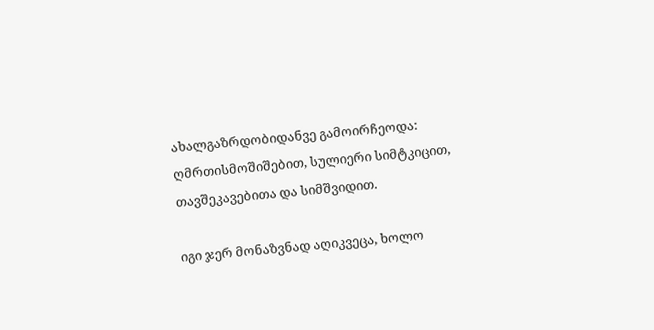ახალგაზრდობიდანვე გამოირჩეოდა: ღმრთისმოშიშებით, სულიერი სიმტკიცით, თავშეკავებითა და სიმშვიდით.

იგი ჯერ მონაზვნად აღიკვეცა, ხოლო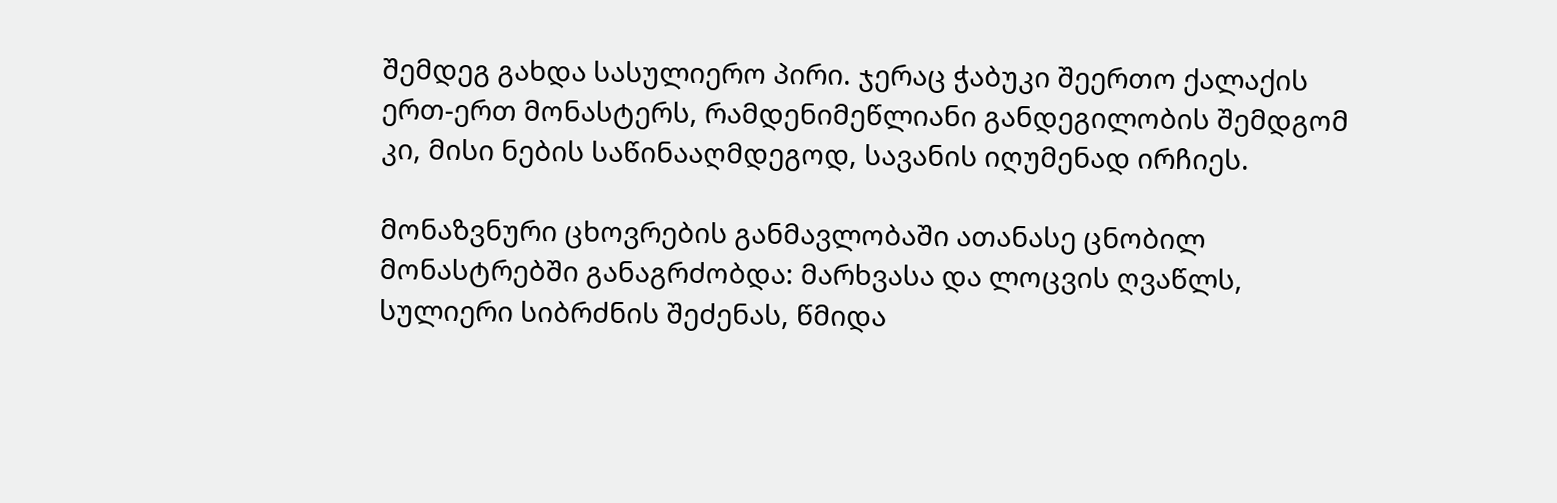შემდეგ გახდა სასულიერო პირი. ჯერაც ჭაბუკი შეერთო ქალაქის ერთ-ერთ მონასტერს, რამდენიმეწლიანი განდეგილობის შემდგომ კი, მისი ნების საწინააღმდეგოდ, სავანის იღუმენად ირჩიეს.

მონაზვნური ცხოვრების განმავლობაში ათანასე ცნობილ მონასტრებში განაგრძობდა: მარხვასა და ლოცვის ღვაწლს, სულიერი სიბრძნის შეძენას, წმიდა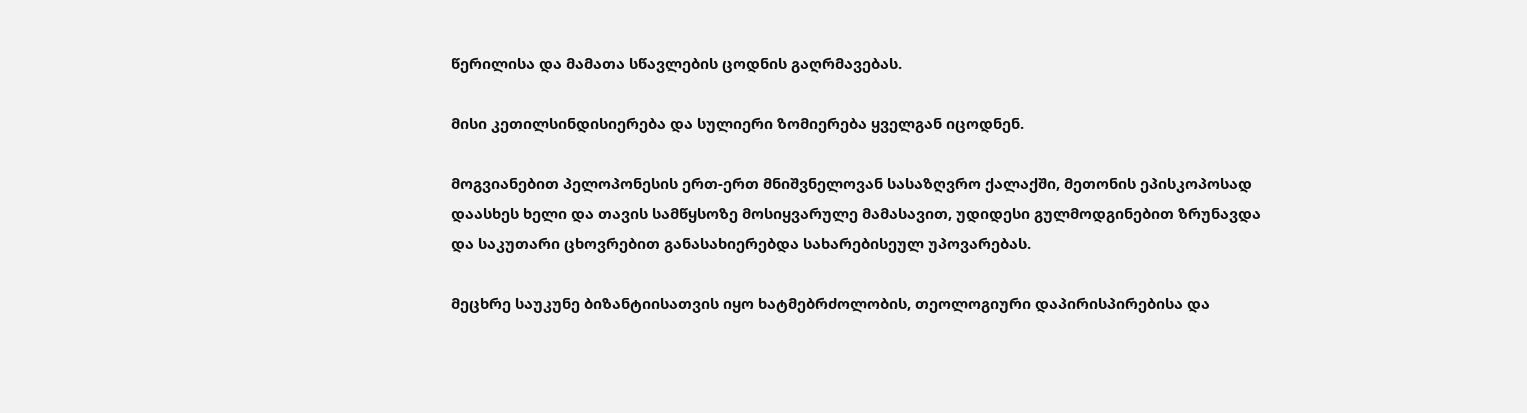წერილისა და მამათა სწავლების ცოდნის გაღრმავებას.

მისი კეთილსინდისიერება და სულიერი ზომიერება ყველგან იცოდნენ.

მოგვიანებით პელოპონესის ერთ-ერთ მნიშვნელოვან სასაზღვრო ქალაქში, მეთონის ეპისკოპოსად დაასხეს ხელი და თავის სამწყსოზე მოსიყვარულე მამასავით, უდიდესი გულმოდგინებით ზრუნავდა და საკუთარი ცხოვრებით განასახიერებდა სახარებისეულ უპოვარებას.

მეცხრე საუკუნე ბიზანტიისათვის იყო ხატმებრძოლობის, თეოლოგიური დაპირისპირებისა და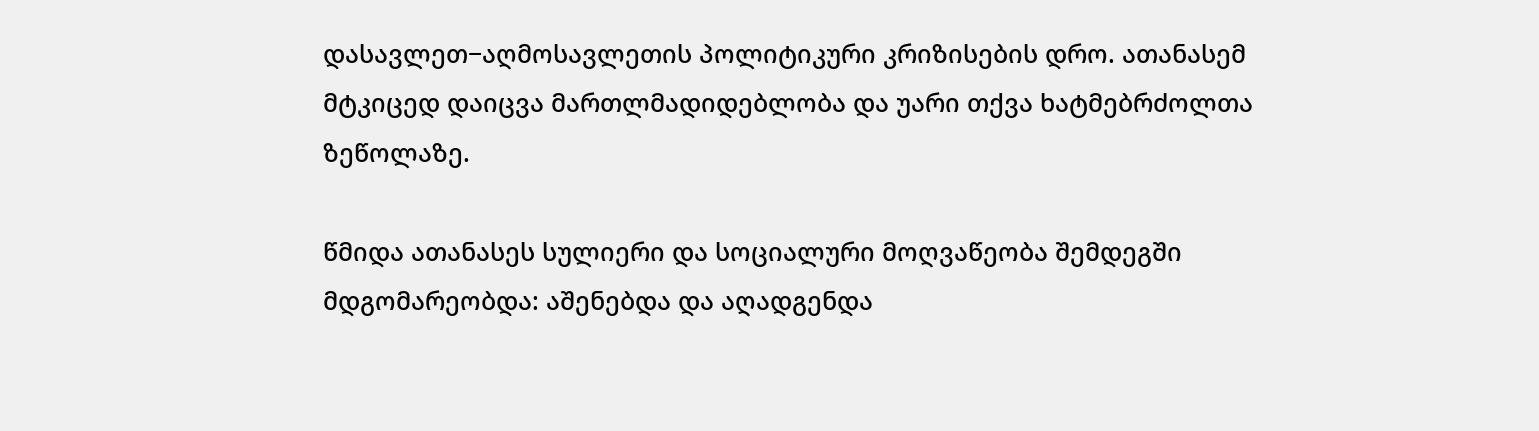დასავლეთ−აღმოსავლეთის პოლიტიკური კრიზისების დრო. ათანასემ მტკიცედ დაიცვა მართლმადიდებლობა და უარი თქვა ხატმებრძოლთა ზეწოლაზე.

წმიდა ათანასეს სულიერი და სოციალური მოღვაწეობა შემდეგში მდგომარეობდა: აშენებდა და აღადგენდა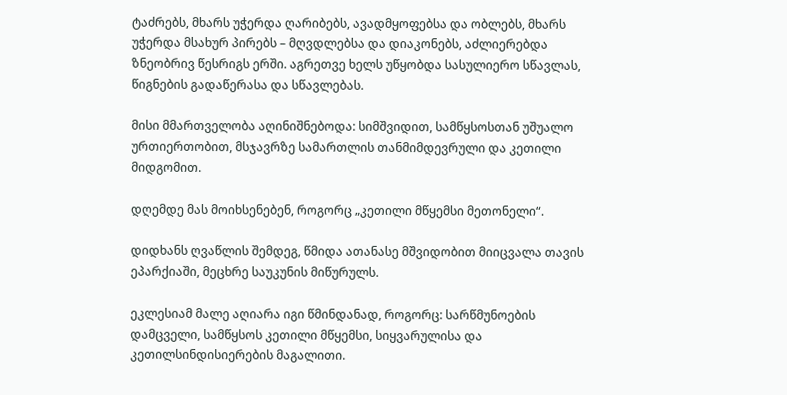ტაძრებს, მხარს უჭერდა ღარიბებს, ავადმყოფებსა და ობლებს, მხარს უჭერდა მსახურ პირებს – მღვდლებსა და დიაკონებს, აძლიერებდა ზნეობრივ წესრიგს ერში. აგრეთვე ხელს უწყობდა სასულიერო სწავლას, წიგნების გადაწერასა და სწავლებას.

მისი მმართველობა აღინიშნებოდა: სიმშვიდით, სამწყსოსთან უშუალო ურთიერთობით, მსჯავრზე სამართლის თანმიმდევრული და კეთილი მიდგომით.

დღემდე მას მოიხსენებენ, როგორც „კეთილი მწყემსი მეთონელი“.

დიდხანს ღვაწლის შემდეგ, წმიდა ათანასე მშვიდობით მიიცვალა თავის ეპარქიაში, მეცხრე საუკუნის მიწურულს.

ეკლესიამ მალე აღიარა იგი წმინდანად, როგორც: სარწმუნოების დამცველი, სამწყსოს კეთილი მწყემსი, სიყვარულისა და კეთილსინდისიერების მაგალითი.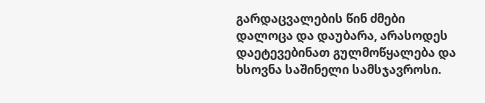გარდაცვალების წინ ძმები დალოცა და დაუბარა, არასოდეს დაეტევებინათ გულმოწყალება და ხსოვნა საშინელი სამსჯავროსი.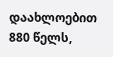დაახლოებით 880 წელს,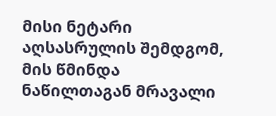მისი ნეტარი აღსასრულის შემდგომ, მის წმინდა ნაწილთაგან მრავალი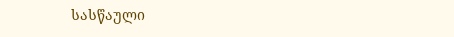სასწაული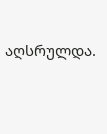აღსრულდა.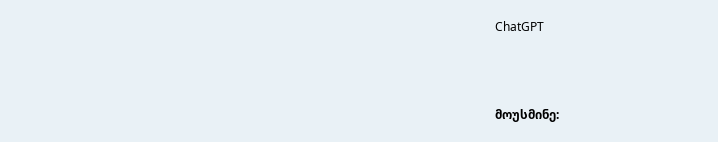ChatGPT



მოუსმინე: